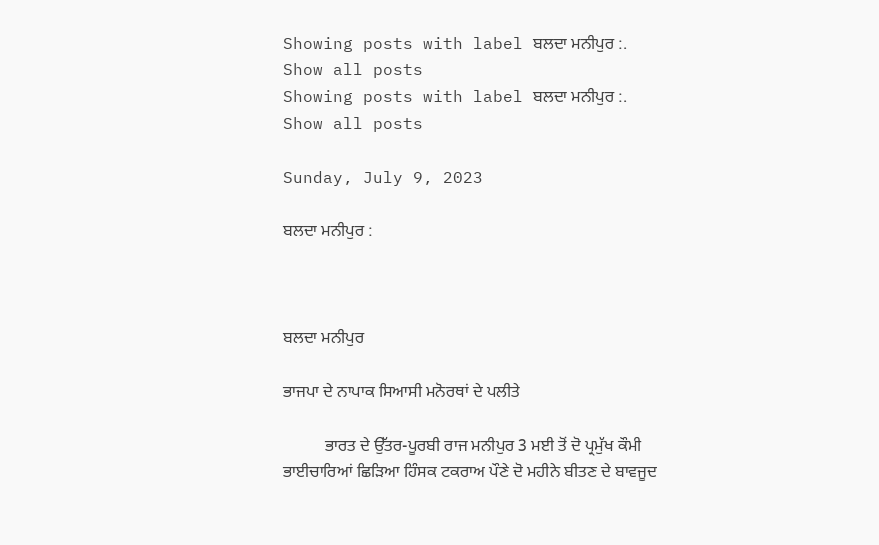Showing posts with label ਬਲਦਾ ਮਨੀਪੁਰ :. Show all posts
Showing posts with label ਬਲਦਾ ਮਨੀਪੁਰ :. Show all posts

Sunday, July 9, 2023

ਬਲਦਾ ਮਨੀਪੁਰ :



ਬਲਦਾ ਮਨੀਪੁਰ

ਭਾਜਪਾ ਦੇ ਨਾਪਾਕ ਸਿਆਸੀ ਮਨੋਰਥਾਂ ਦੇ ਪਲੀਤੇ

          ਭਾਰਤ ਦੇ ਉੱਤਰ-ਪੂਰਬੀ ਰਾਜ ਮਨੀਪੁਰ 3 ਮਈ ਤੋਂ ਦੋ ਪ੍ਰਮੁੱਖ ਕੌਮੀ ਭਾਈਚਾਰਿਆਂ ਛਿੜਿਆ ਹਿੰਸਕ ਟਕਰਾਅ ਪੌਣੇ ਦੋ ਮਹੀਨੇ ਬੀਤਣ ਦੇ ਬਾਵਜੂਦ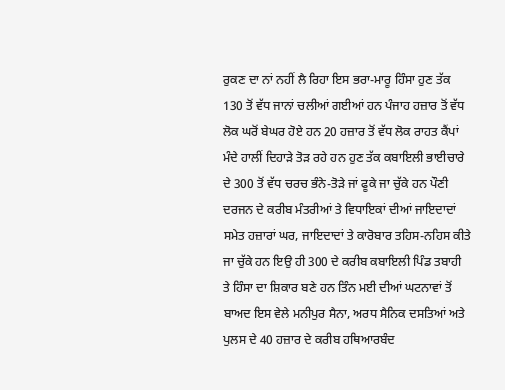ਰੁਕਣ ਦਾ ਨਾਂ ਨਹੀਂ ਲੈ ਰਿਹਾ ਇਸ ਭਰਾ-ਮਾਰੂ ਹਿੰਸਾ ਹੁਣ ਤੱਕ 130 ਤੋਂ ਵੱਧ ਜਾਨਾਂ ਚਲੀਆਂ ਗਈਆਂ ਹਨ ਪੰਜਾਹ ਹਜ਼ਾਰ ਤੋਂ ਵੱਧ ਲੋਕ ਘਰੋਂ ਬੇਘਰ ਹੋਏ ਹਨ 20 ਹਜ਼ਾਰ ਤੋਂ ਵੱਧ ਲੋਕ ਰਾਹਤ ਕੈਂਪਾਂ ਮੰਦੇ ਹਾਲੀਂ ਦਿਹਾੜੇ ਤੋੜ ਰਹੇ ਹਨ ਹੁਣ ਤੱਕ ਕਬਾਇਲੀ ਭਾਈਚਾਰੇ ਦੇ 300 ਤੋਂ ਵੱਧ ਚਰਚ ਭੰਨੇ-ਤੋੜੇ ਜਾਂ ਫੂਕੇ ਜਾ ਚੁੱਕੇ ਹਨ ਪੌਣੀ ਦਰਜਨ ਦੇ ਕਰੀਬ ਮੰਤਰੀਆਂ ਤੇ ਵਿਧਾਇਕਾਂ ਦੀਆਂ ਜਾਇਦਾਦਾਂ ਸਮੇਤ ਹਜ਼ਾਰਾਂ ਘਰ, ਜਾਇਦਾਦਾਂ ਤੇ ਕਾਰੋਬਾਰ ਤਹਿਸ-ਨਹਿਸ ਕੀਤੇ ਜਾ ਚੁੱਕੇ ਹਨ ਇਉ ਹੀ 300 ਦੇ ਕਰੀਬ ਕਬਾਇਲੀ ਪਿੰਡ ਤਬਾਹੀ ਤੇ ਹਿੰਸਾ ਦਾ ਸ਼ਿਕਾਰ ਬਣੇ ਹਨ ਤਿੰਨ ਮਈ ਦੀਆਂ ਘਟਨਾਵਾਂ ਤੋਂ ਬਾਅਦ ਇਸ ਵੇਲੇ ਮਨੀਪੁਰ ਸੈਨਾ, ਅਰਧ ਸੈਨਿਕ ਦਸਤਿਆਂ ਅਤੇ ਪੁਲਸ ਦੇ 40 ਹਜ਼ਾਰ ਦੇ ਕਰੀਬ ਹਥਿਆਰਬੰਦ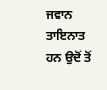ਜਵਾਨ ਤਾਇਨਾਤ ਹਨ ਉਦੋਂ ਤੋਂ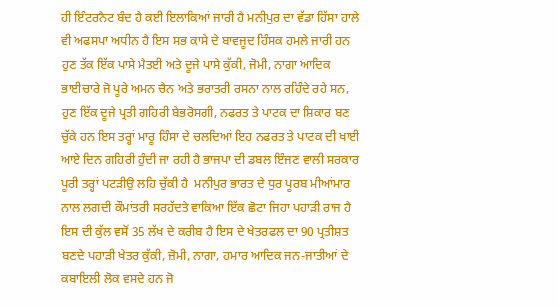ਹੀ ਇੰਟਰਨੈਟ ਬੰਦ ਹੈ ਕਈ ਇਲਾਕਿਆਂ ਜਾਰੀ ਹੈ ਮਨੀਪੁਰ ਦਾ ਵੱਡਾ ਹਿੱਸਾ ਹਾਲੇ ਵੀ ਅਫਸਪਾ ਅਧੀਨ ਹੈ ਇਸ ਸਭ ਕਾਸੇ ਦੇ ਬਾਵਜੂਦ ਹਿੰਸਕ ਹਮਲੇ ਜਾਰੀ ਹਨ ਹੁਣ ਤੱਕ ਇੱਕ ਪਾਸੇ ਮੈਤਈ ਅਤੇ ਦੂਜੇ ਪਾਸੇ ਕੁੱਕੀ, ਜੋਮੀ, ਨਾਗਾ ਆਦਿਕ ਭਾਈਚਾਰੇ ਜੋ ਪੂਰੇ ਅਮਨ ਚੈਨ ਅਤੇ ਭਰਾਤਰੀ ਰਸਨਾ ਨਾਲ ਰਹਿੰਦੇ ਰਹੇ ਸਨ, ਹੁਣ ਇੱਕ ਦੂਜੇ ਪ੍ਰਤੀ ਗਹਿਰੀ ਬੇਭਰੋਸਗੀ, ਨਫਰਤ ਤੇ ਪਾਟਕ ਦਾ ਸ਼ਿਕਾਰ ਬਣ ਚੁੱਕੇ ਹਨ ਇਸ ਤਰ੍ਹਾਂ ਮਾਰੂ ਹਿੰਸਾ ਦੇ ਚਲਦਿਆਂ ਇਹ ਨਫਰਤ ਤੇ ਪਾਟਕ ਦੀ ਖਾਈ ਆਏ ਦਿਨ ਗਹਿਰੀ ਹੁੰਦੀ ਜਾ ਰਹੀ ਹੈ ਭਾਜਪਾ ਦੀ ਡਬਲ ਇੰਜਣ ਵਾਲੀ ਸਰਕਾਰ ਪੂਰੀ ਤਰ੍ਹਾਂ ਪਟੜੀਉ ਲਹਿ ਚੁੱਕੀ ਹੈ  ਮਨੀਪੁਰ ਭਾਰਤ ਦੇ ਧੁਰ ਪੂਰਬ ਮੀਆਂਮਾਰ ਨਾਲ ਲਗਦੀ ਕੌਮਾਂਤਰੀ ਸਰਹੱਦਤੇ ਵਾਕਿਆ ਇੱਕ ਛੋਟਾ ਜਿਹਾ ਪਹਾੜੀ ਰਾਜ ਹੈ ਇਸ ਦੀ ਕੁੱਲ ਵਸੋਂ 35 ਲੱਖ ਦੇ ਕਰੀਬ ਹੈ ਇਸ ਦੇ ਖੇਤਰਫਲ ਦਾ 90 ਪ੍ਰਤੀਸ਼ਤ ਬਣਦੇ ਪਹਾੜੀ ਖੇਤਰ ਕੁੱਕੀ, ਜ਼ੋਮੀ, ਨਾਗਾ, ਹਮਾਰ ਆਦਿਕ ਜਨ-ਜਾਤੀਆਂ ਦੇ ਕਬਾਇਲੀ ਲੋਕ ਵਸਦੇ ਹਨ ਜੋ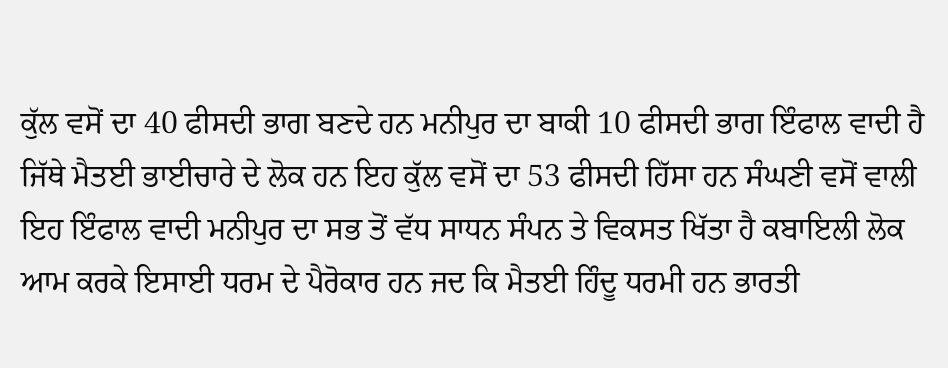ਕੁੱਲ ਵਸੋਂ ਦਾ 40 ਫੀਸਦੀ ਭਾਗ ਬਣਦੇ ਹਨ ਮਨੀਪੁਰ ਦਾ ਬਾਕੀ 10 ਫੀਸਦੀ ਭਾਗ ਇੰਫਾਲ ਵਾਦੀ ਹੈ ਜਿੱਥੇ ਮੈਤਈ ਭਾਈਚਾਰੇ ਦੇ ਲੋਕ ਹਨ ਇਹ ਕੁੱਲ ਵਸੋਂ ਦਾ 53 ਫੀਸਦੀ ਹਿੱਸਾ ਹਨ ਸੰਘਣੀ ਵਸੋਂ ਵਾਲੀ ਇਹ ਇੰਫਾਲ ਵਾਦੀ ਮਨੀਪੁਰ ਦਾ ਸਭ ਤੋਂ ਵੱਧ ਸਾਧਨ ਸੰਪਨ ਤੇ ਵਿਕਸਤ ਖਿੱਤਾ ਹੈ ਕਬਾਇਲੀ ਲੋਕ ਆਮ ਕਰਕੇ ਇਸਾਈ ਧਰਮ ਦੇ ਪੈਰੋਕਾਰ ਹਨ ਜਦ ਕਿ ਮੈਤਈ ਹਿੰਦੂ ਧਰਮੀ ਹਨ ਭਾਰਤੀ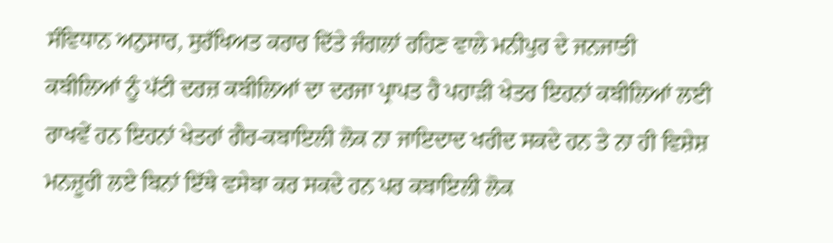ਸੰਵਿਧਾਨ ਅਨੁਸਾਰ, ਸੁਰੱਖਿਅਤ ਕਰਾਰ ਦਿੱਤੇ ਜੰਗਲਾਂ ਰਹਿਣ ਵਾਲੇ ਮਨੀਪੁਰ ਦੇ ਜਨਜਾਤੀ ਕਬੀਲਿਆਂ ਨੂੰ ਪੱਟੀ ਦਰਜ਼ ਕਬੀਲਿਆਂ ਦਾ ਦਰਜਾ ਪ੍ਰਾਪਤ ਹੈ ਪਹਾੜੀ ਖੇਤਰ ਇਹਨਾਂ ਕਬੀਲਿਆਂ ਲਈ ਰਾਖਵੇਂ ਹਨ ਇਹਨਾਂ ਖੇਤਰਾਂ ਗੈਰ-ਕਬਾਇਲੀ ਲੋਕ ਨਾ ਜਾਇਦਾਦ ਖਰੀਦ ਸਕਦੇ ਹਨ ਤੇ ਨਾ ਹੀ ਵਿਸ਼ੇਸ਼ ਮਨਜ਼ੂਰੀ ਲਏ ਬਿਨਾਂ ਇੱਥੇ ਵਸੇਬਾ ਕਰ ਸਕਦੇ ਹਨ ਪਰ ਕਬਾਇਲੀ ਲੋਕ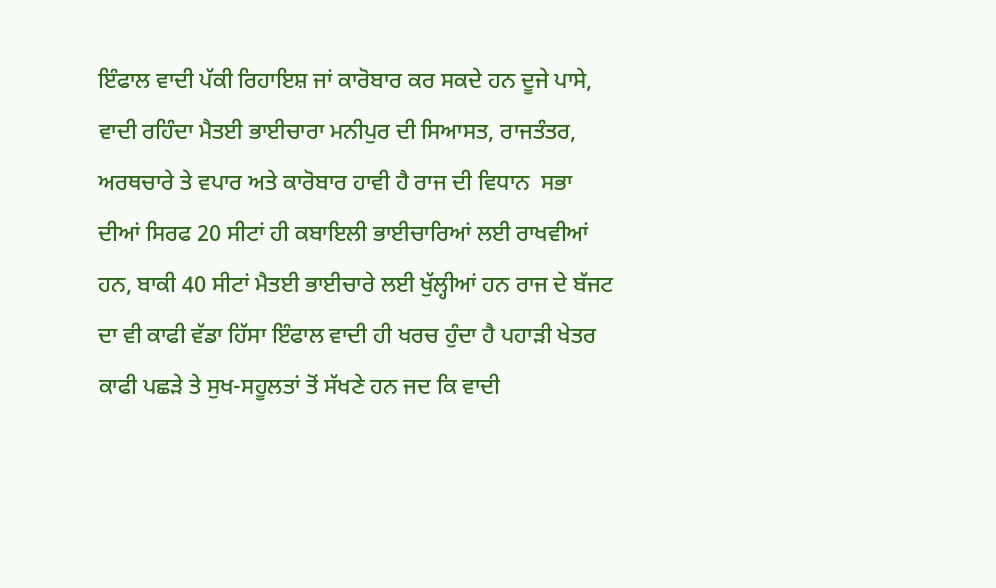ਇੰਫਾਲ ਵਾਦੀ ਪੱਕੀ ਰਿਹਾਇਸ਼ ਜਾਂ ਕਾਰੋਬਾਰ ਕਰ ਸਕਦੇ ਹਨ ਦੂਜੇ ਪਾਸੇ, ਵਾਦੀ ਰਹਿੰਦਾ ਮੈਤਈ ਭਾਈਚਾਰਾ ਮਨੀਪੁਰ ਦੀ ਸਿਆਸਤ, ਰਾਜਤੰਤਰ, ਅਰਥਚਾਰੇ ਤੇ ਵਪਾਰ ਅਤੇ ਕਾਰੋਬਾਰ ਹਾਵੀ ਹੈ ਰਾਜ ਦੀ ਵਿਧਾਨ  ਸਭਾ ਦੀਆਂ ਸਿਰਫ 20 ਸੀਟਾਂ ਹੀ ਕਬਾਇਲੀ ਭਾਈਚਾਰਿਆਂ ਲਈ ਰਾਖਵੀਆਂ ਹਨ, ਬਾਕੀ 40 ਸੀਟਾਂ ਮੈਤਈ ਭਾਈਚਾਰੇ ਲਈ ਖੁੱਲ੍ਹੀਆਂ ਹਨ ਰਾਜ ਦੇ ਬੱਜਟ ਦਾ ਵੀ ਕਾਫੀ ਵੱਡਾ ਹਿੱਸਾ ਇੰਫਾਲ ਵਾਦੀ ਹੀ ਖਰਚ ਹੁੰਦਾ ਹੈ ਪਹਾੜੀ ਖੇਤਰ ਕਾਫੀ ਪਛੜੇ ਤੇ ਸੁਖ-ਸਹੂਲਤਾਂ ਤੋਂ ਸੱਖਣੇ ਹਨ ਜਦ ਕਿ ਵਾਦੀ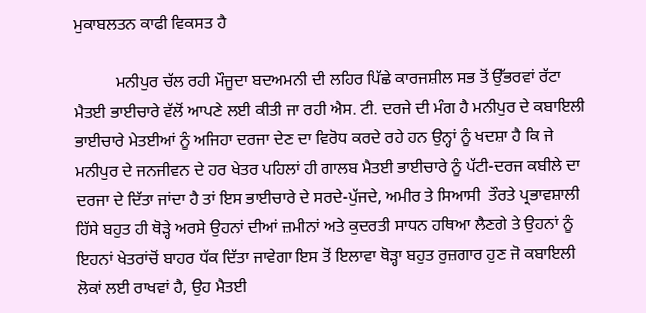ਮੁਕਾਬਲਤਨ ਕਾਫੀ ਵਿਕਸਤ ਹੈ

          ਮਨੀਪੁਰ ਚੱਲ ਰਹੀ ਮੌਜੂਦਾ ਬਦਅਮਨੀ ਦੀ ਲਹਿਰ ਪਿੱਛੇ ਕਾਰਜਸ਼ੀਲ ਸਭ ਤੋਂ ਉੱਭਰਵਾਂ ਰੱਟਾ ਮੈਤਈ ਭਾਈਚਾਰੇ ਵੱਲੋਂ ਆਪਣੇ ਲਈ ਕੀਤੀ ਜਾ ਰਹੀ ਐਸ. ਟੀ. ਦਰਜੇ ਦੀ ਮੰਗ ਹੈ ਮਨੀਪੁਰ ਦੇ ਕਬਾਇਲੀ ਭਾਈਚਾਰੇ ਮੇਤਈਆਂ ਨੂੰ ਅਜਿਹਾ ਦਰਜਾ ਦੇਣ ਦਾ ਵਿਰੋਧ ਕਰਦੇ ਰਹੇ ਹਨ ਉਨ੍ਹਾਂ ਨੂੰ ਖਦਸ਼ਾ ਹੈ ਕਿ ਜੇ ਮਨੀਪੁਰ ਦੇ ਜਨਜੀਵਨ ਦੇ ਹਰ ਖੇਤਰ ਪਹਿਲਾਂ ਹੀ ਗਾਲਬ ਮੈਤਈ ਭਾਈਚਾਰੇ ਨੂੰ ਪੱਟੀ-ਦਰਜ ਕਬੀਲੇ ਦਾ ਦਰਜਾ ਦੇ ਦਿੱਤਾ ਜਾਂਦਾ ਹੈ ਤਾਂ ਇਸ ਭਾਈਚਾਰੇ ਦੇ ਸਰਦੇ-ਪੁੱਜਦੇ, ਅਮੀਰ ਤੇ ਸਿਆਸੀ  ਤੌਰਤੇ ਪ੍ਰਭਾਵਸ਼ਾਲੀ ਹਿੱਸੇ ਬਹੁਤ ਹੀ ਥੋੜ੍ਹੇ ਅਰਸੇ ਉਹਨਾਂ ਦੀਆਂ ਜ਼ਮੀਨਾਂ ਅਤੇ ਕੁਦਰਤੀ ਸਾਧਨ ਹਥਿਆ ਲੈਣਗੇ ਤੇ ਉਹਨਾਂ ਨੂੰ ਇਹਨਾਂ ਖੇਤਰਾਂਚੋਂ ਬਾਹਰ ਧੱਕ ਦਿੱਤਾ ਜਾਵੇਗਾ ਇਸ ਤੋਂ ਇਲਾਵਾ ਥੋੜ੍ਹਾ ਬਹੁਤ ਰੁਜ਼ਗਾਰ ਹੁਣ ਜੋ ਕਬਾਇਲੀ ਲੋਕਾਂ ਲਈ ਰਾਖਵਾਂ ਹੈ, ਉਹ ਮੈਤਈ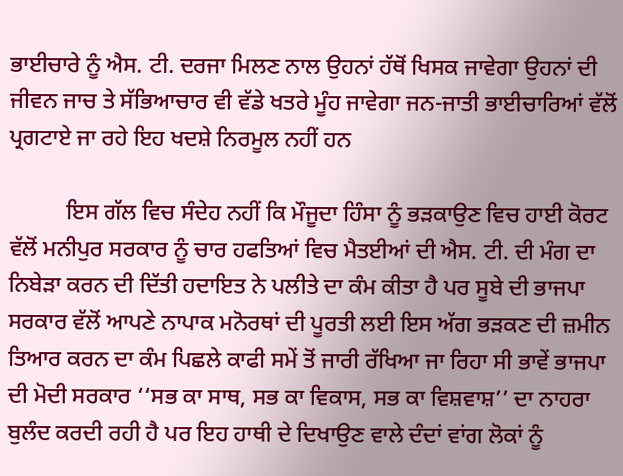ਭਾਈਚਾਰੇ ਨੂੰ ਐਸ. ਟੀ. ਦਰਜਾ ਮਿਲਣ ਨਾਲ ਉਹਨਾਂ ਹੱਥੋਂ ਖਿਸਕ ਜਾਵੇਗਾ ਉਹਨਾਂ ਦੀ ਜੀਵਨ ਜਾਚ ਤੇ ਸੱਭਿਆਚਾਰ ਵੀ ਵੱਡੇ ਖਤਰੇ ਮੂੰਹ ਜਾਵੇਗਾ ਜਨ-ਜਾਤੀ ਭਾਈਚਾਰਿਆਂ ਵੱਲੋਂ ਪ੍ਰਗਟਾਏ ਜਾ ਰਹੇ ਇਹ ਖਦਸ਼ੇ ਨਿਰਮੂਲ ਨਹੀਂ ਹਨ

          ਇਸ ਗੱਲ ਵਿਚ ਸੰਦੇਹ ਨਹੀਂ ਕਿ ਮੌਜੂਦਾ ਹਿੰਸਾ ਨੂੰ ਭੜਕਾਉਣ ਵਿਚ ਹਾਈ ਕੋਰਟ ਵੱਲੋਂ ਮਨੀਪੁਰ ਸਰਕਾਰ ਨੂੰ ਚਾਰ ਹਫਤਿਆਂ ਵਿਚ ਮੈਤਈਆਂ ਦੀ ਐਸ. ਟੀ. ਦੀ ਮੰਗ ਦਾ ਨਿਬੇੜਾ ਕਰਨ ਦੀ ਦਿੱਤੀ ਹਦਾਇਤ ਨੇ ਪਲੀਤੇ ਦਾ ਕੰਮ ਕੀਤਾ ਹੈ ਪਰ ਸੂਬੇ ਦੀ ਭਾਜਪਾ ਸਰਕਾਰ ਵੱਲੋਂ ਆਪਣੇ ਨਾਪਾਕ ਮਨੋਰਥਾਂ ਦੀ ਪੂਰਤੀ ਲਈ ਇਸ ਅੱਗ ਭੜਕਣ ਦੀ ਜ਼ਮੀਨ ਤਿਆਰ ਕਰਨ ਦਾ ਕੰਮ ਪਿਛਲੇ ਕਾਫੀ ਸਮੇਂ ਤੋਂ ਜਾਰੀ ਰੱਖਿਆ ਜਾ ਰਿਹਾ ਸੀ ਭਾਵੇਂ ਭਾਜਪਾ ਦੀ ਮੋਦੀ ਸਰਕਾਰ ‘‘ਸਭ ਕਾ ਸਾਥ, ਸਭ ਕਾ ਵਿਕਾਸ, ਸਭ ਕਾ ਵਿਸ਼ਵਾਸ਼’’ ਦਾ ਨਾਹਰਾ ਬੁਲੰਦ ਕਰਦੀ ਰਹੀ ਹੈ ਪਰ ਇਹ ਹਾਥੀ ਦੇ ਦਿਖਾਉਣ ਵਾਲੇ ਦੰਦਾਂ ਵਾਂਗ ਲੋਕਾਂ ਨੂੰ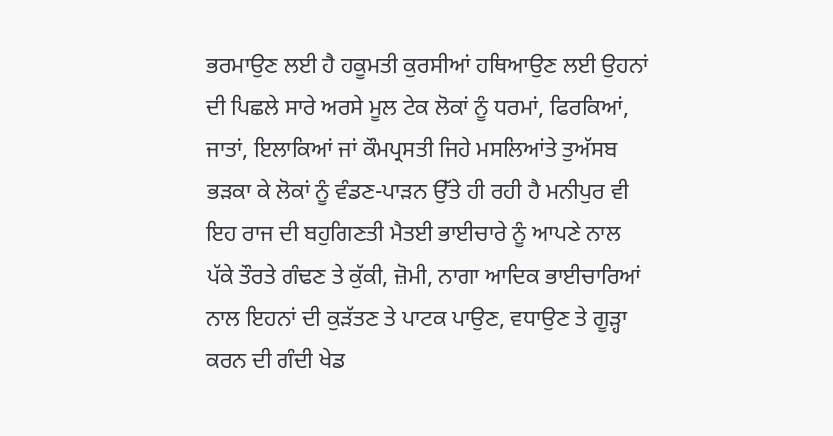ਭਰਮਾਉਣ ਲਈ ਹੈ ਹਕੂਮਤੀ ਕੁਰਸੀਆਂ ਹਥਿਆਉਣ ਲਈ ਉਹਨਾਂ ਦੀ ਪਿਛਲੇ ਸਾਰੇ ਅਰਸੇ ਮੂਲ ਟੇਕ ਲੋਕਾਂ ਨੂੰ ਧਰਮਾਂ, ਫਿਰਕਿਆਂ, ਜਾਤਾਂ, ਇਲਾਕਿਆਂ ਜਾਂ ਕੌਮਪ੍ਰਸਤੀ ਜਿਹੇ ਮਸਲਿਆਂਤੇ ਤੁਅੱਸਬ ਭੜਕਾ ਕੇ ਲੋਕਾਂ ਨੂੰ ਵੰਡਣ-ਪਾੜਨ ਉੱਤੇ ਹੀ ਰਹੀ ਹੈ ਮਨੀਪੁਰ ਵੀ ਇਹ ਰਾਜ ਦੀ ਬਹੁਗਿਣਤੀ ਮੈਤਈ ਭਾਈਚਾਰੇ ਨੂੰ ਆਪਣੇ ਨਾਲ ਪੱਕੇ ਤੌਰਤੇ ਗੰਢਣ ਤੇ ਕੁੱਕੀ, ਜ਼ੋਮੀ, ਨਾਗਾ ਆਦਿਕ ਭਾਈਚਾਰਿਆਂ ਨਾਲ ਇਹਨਾਂ ਦੀ ਕੁੜੱਤਣ ਤੇ ਪਾਟਕ ਪਾਉਣ, ਵਧਾਉਣ ਤੇ ਗੂੜ੍ਹਾ ਕਰਨ ਦੀ ਗੰਦੀ ਖੇਡ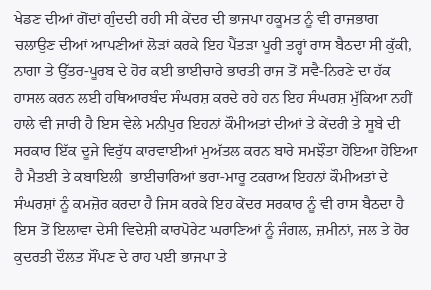ਖੇਡਣ ਦੀਆਂ ਗੋਂਦਾਂ ਗੁੰਦਦੀ ਰਹੀ ਸੀ ਕੇਂਦਰ ਦੀ ਭਾਜਪਾ ਹਕੂਮਤ ਨੂੰ ਵੀ ਰਾਜਭਾਗ ਚਲਾਉਣ ਦੀਆਂ ਆਪਣੀਆਂ ਲੋੜਾਂ ਕਰਕੇ ਇਹ ਪੈਂਤੜਾ ਪੂਰੀ ਤਰ੍ਹਾਂ ਰਾਸ ਬੈਠਦਾ ਸੀ ਕੁੱਕੀ, ਨਾਗਾ ਤੇ ਉੱਤਰ-ਪੂਰਬ ਦੇ ਹੋਰ ਕਈ ਭਾਈਚਾਰੇ ਭਾਰਤੀ ਰਾਜ ਤੋਂ ਸਵੈ-ਨਿਰਣੇ ਦਾ ਹੱਕ ਹਾਸਲ ਕਰਨ ਲਈ ਹਥਿਆਰਬੰਦ ਸੰਘਰਸ਼ ਕਰਦੇ ਰਹੇ ਹਨ ਇਹ ਸੰਘਰਸ਼ ਮੁੱਕਿਆ ਨਹੀਂ ਹਾਲੇ ਵੀ ਜਾਰੀ ਹੈ ਇਸ ਵੇਲੇ ਮਨੀਪੁਰ ਇਹਨਾਂ ਕੌਮੀਅਤਾਂ ਦੀਆਂ ਤੇ ਕੇਂਦਰੀ ਤੇ ਸੂਬੇ ਦੀ ਸਰਕਾਰ ਇੱਕ ਦੂਜੇ ਵਿਰੁੱਧ ਕਾਰਵਾਈਆਂ ਮੁਅੱਤਲ ਕਰਨ ਬਾਰੇ ਸਮਝੌਤਾ ਹੋਇਆ ਹੋਇਆ ਹੈ ਮੈਤਈ ਤੇ ਕਬਾਇਲੀ  ਭਾਈਚਾਰਿਆਂ ਭਰਾ-ਮਾਰੂ ਟਕਰਾਅ ਇਹਨਾਂ ਕੌਮੀਅਤਾਂ ਦੇ ਸੰਘਰਸ਼ਾਂ ਨੂੰ ਕਮਜ਼ੋਰ ਕਰਦਾ ਹੈ ਜਿਸ ਕਰਕੇ ਇਹ ਕੇਂਦਰ ਸਰਕਾਰ ਨੂੰ ਵੀ ਰਾਸ ਬੈਠਦਾ ਹੈ ਇਸ ਤੋਂ ਇਲਾਵਾ ਦੇਸੀ ਵਿਦੇਸ਼ੀ ਕਾਰਪੋਰੇਟ ਘਰਾਣਿਆਂ ਨੂੰ ਜੰਗਲ, ਜ਼ਮੀਨਾਂ, ਜਲ ਤੇ ਹੋਰ ਕੁਦਰਤੀ ਦੌਲਤ ਸੌਂਪਣ ਦੇ ਰਾਹ ਪਈ ਭਾਜਪਾ ਤੇ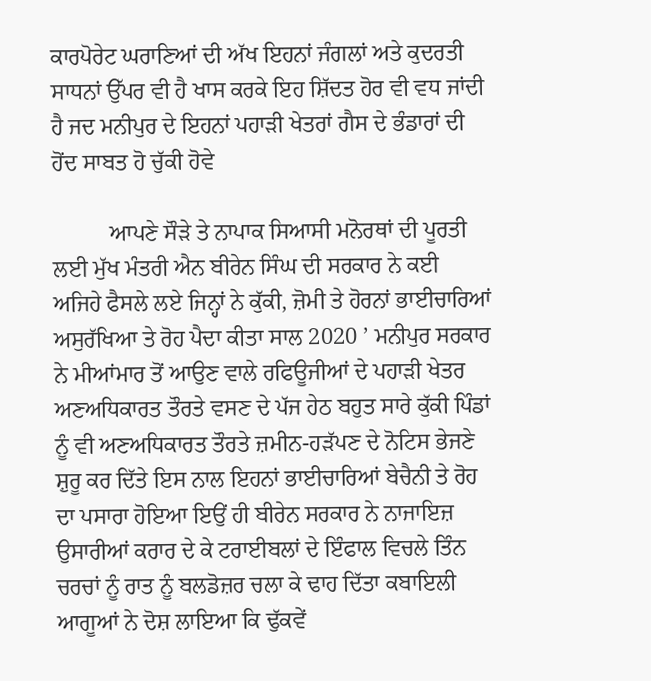ਕਾਰਪੋਰੇਟ ਘਰਾਣਿਆਂ ਦੀ ਅੱਖ ਇਹਨਾਂ ਜੰਗਲਾਂ ਅਤੇ ਕੁਦਰਤੀ ਸਾਧਨਾਂ ਉੱਪਰ ਵੀ ਹੈ ਖਾਸ ਕਰਕੇ ਇਹ ਸ਼ਿੱਦਤ ਹੋਰ ਵੀ ਵਧ ਜਾਂਦੀ ਹੈ ਜਦ ਮਨੀਪੁਰ ਦੇ ਇਹਨਾਂ ਪਹਾੜੀ ਖੇਤਰਾਂ ਗੈਸ ਦੇ ਭੰਡਾਰਾਂ ਦੀ ਹੋਂਦ ਸਾਬਤ ਹੋ ਚੁੱਕੀ ਹੋਵੇ

          ਆਪਣੇ ਸੌੜੇ ਤੇ ਨਾਪਾਕ ਸਿਆਸੀ ਮਨੋਰਥਾਂ ਦੀ ਪੂਰਤੀ ਲਈ ਮੁੱਖ ਮੰਤਰੀ ਐਨ ਬੀਰੇਨ ਸਿੰਘ ਦੀ ਸਰਕਾਰ ਨੇ ਕਈ ਅਜਿਹੇ ਫੈਸਲੇ ਲਏ ਜਿਨ੍ਹਾਂ ਨੇ ਕੁੱਕੀ, ਜ਼ੋਮੀ ਤੇ ਹੋਰਨਾਂ ਭਾਈਚਾਰਿਆਂ ਅਸੁਰੱਖਿਆ ਤੇ ਰੋਹ ਪੈਦਾ ਕੀਤਾ ਸਾਲ 2020 ’ ਮਨੀਪੁਰ ਸਰਕਾਰ ਨੇ ਮੀਆਂਮਾਰ ਤੋਂ ਆਉਣ ਵਾਲੇ ਰਫਿਊਜੀਆਂ ਦੇ ਪਹਾੜੀ ਖੇਤਰ ਅਣਅਧਿਕਾਰਤ ਤੌਰਤੇ ਵਸਣ ਦੇ ਪੱਜ ਹੇਠ ਬਹੁਤ ਸਾਰੇ ਕੁੱਕੀ ਪਿੰਡਾਂ ਨੂੰ ਵੀ ਅਣਅਧਿਕਾਰਤ ਤੌਰਤੇ ਜ਼ਮੀਨ-ਹੜੱਪਣ ਦੇ ਨੋਟਿਸ ਭੇਜਣੇ ਸ਼ੁਰੂ ਕਰ ਦਿੱਤੇ ਇਸ ਨਾਲ ਇਹਨਾਂ ਭਾਈਚਾਰਿਆਂ ਬੇਚੈਨੀ ਤੇ ਰੋਹ ਦਾ ਪਸਾਰਾ ਹੋਇਆ ਇਉਂ ਹੀ ਬੀਰੇਨ ਸਰਕਾਰ ਨੇ ਨਾਜਾਇਜ਼ ਉਸਾਰੀਆਂ ਕਰਾਰ ਦੇ ਕੇ ਟਰਾਈਬਲਾਂ ਦੇ ਇੰਫਾਲ ਵਿਚਲੇ ਤਿੰਨ ਚਰਚਾਂ ਨੂੰ ਰਾਤ ਨੂੰ ਬਲਡੋਜ਼ਰ ਚਲਾ ਕੇ ਢਾਹ ਦਿੱਤਾ ਕਬਾਇਲੀ ਆਗੂਆਂ ਨੇ ਦੋਸ਼ ਲਾਇਆ ਕਿ ਢੁੱਕਵੇਂ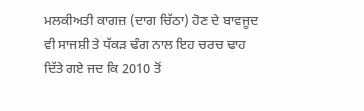ਮਲਕੀਅਤੀ ਕਾਗਜ਼ (ਦਾਗ ਚਿੱਠਾ) ਹੋਣ ਦੇ ਬਾਵਜੂਦ ਵੀ ਸਾਜਸ਼ੀ ਤੇ ਧੱਕੜ ਢੰਗ ਨਾਲ ਇਹ ਚਰਚ ਢਾਹ ਦਿੱਤੇ ਗਏ ਜਦ ਕਿ 2010 ਤੋਂ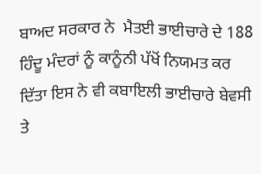ਬਾਅਦ ਸਰਕਾਰ ਨੇ  ਮੈਤਈ ਭਾਈਚਾਰੇ ਦੇ 188 ਹਿੰਦੂ ਮੰਦਰਾਂ ਨੂੰ ਕਾਨੂੰਨੀ ਪੱਖੋਂ ਨਿਯਮਤ ਕਰ ਦਿੱਤਾ ਇਸ ਨੇ ਵੀ ਕਬਾਇਲੀ ਭਾਈਚਾਰੇ ਬੇਵਸੀ ਤੇ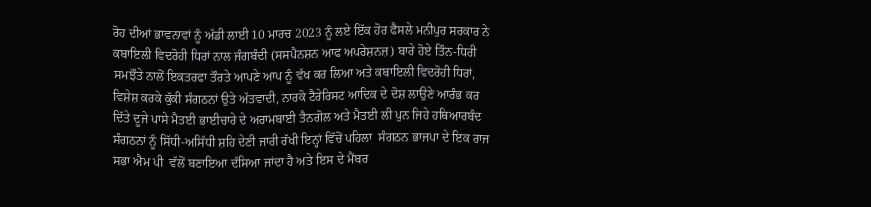ਰੋਹ ਦੀਆਂ ਭਾਵਨਾਵਾਂ ਨੂੰ ਅੱਡੀ ਲਾਈ 10 ਮਾਰਚ 2023 ਨੂੰ ਲਏ ਇੱਕ ਹੋਰ ਫੈਸਲੇ ਮਨੀਪੁਰ ਸਰਕਾਰ ਨੇ ਕਬਾਇਲੀ ਵਿਦਰੋਹੀ ਧਿਰਾਂ ਨਾਲ ਜੰਗਬੰਦੀ (ਸਸਪੈਨਸ਼ਨ ਆਫ ਅਪਰੇਸ਼ਨਜ਼) ਬਾਰੇ ਹੋਏ ਤਿੰਨ-ਧਿਰੀ ਸਮਝੌਤੇ ਨਾਲੋਂ ਇਕਤਰਫਾ ਤੌਰਤੇ ਆਪਣੇ ਆਪ ਨੂੰ ਵੱਖ ਕਰ ਲਿਆ ਅਤੇ ਕਬਾਇਲੀ ਵਿਦਰੋਹੀ ਧਿਰਾਂ, ਵਿਸ਼ੇਸ਼ ਕਰਕੇ ਕੁੱਕੀ ਸੰਗਠਨਾਂ ਉਤੇ ਅੱਤਵਾਦੀ, ਨਾਰਕੋ ਟੈਰੇਰਿਸਟ ਆਦਿਕ ਦੇ ਦੋਸ਼ ਲਾਉਣੇ ਆਰੰਭ ਕਰ ਦਿੱਤੇ ਦੂਜੇ ਪਾਸੇ ਮੈਤਈ ਭਾਈਚਾਰੇ ਦੇ ਅਰਾਮਬਾਈ ਤੈਨਗੋਲ ਅਤੇ ਮੈਤਈ ਲੀ ਪੁਨ ਜਿਹੇ ਹਥਿਆਰਬੰਦ ਸੰਗਠਨਾਂ ਨੂੰ ਸਿੱਧੀ-ਅਸਿੱਧੀ ਸ਼ਹਿ ਦੇਣੀ ਜਾਰੀ ਰੱਖੀ ਇਨ੍ਹਾਂ ਵਿੱਚੋਂ ਪਹਿਲਾ  ਸੰਗਠਨ ਭਾਜਪਾ ਦੇ ਇਕ ਰਾਜ ਸਭਾ ਐਮ ਪੀ  ਵੱਲੋਂ ਬਣਾਇਆ ਦੱਸਿਆ ਜਾਂਦਾ ਹੈ ਅਤੇ ਇਸ ਦੇ ਮੈਂਬਰ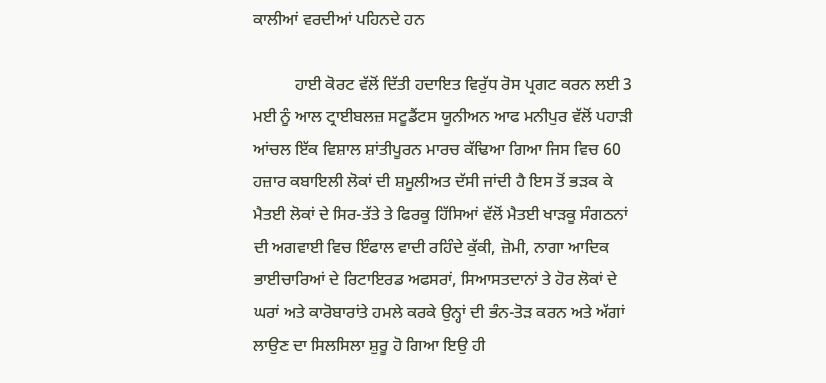ਕਾਲੀਆਂ ਵਰਦੀਆਂ ਪਹਿਨਦੇ ਹਨ

          ਹਾਈ ਕੋਰਟ ਵੱਲੋਂ ਦਿੱਤੀ ਹਦਾਇਤ ਵਿਰੁੱਧ ਰੋਸ ਪ੍ਰਗਟ ਕਰਨ ਲਈ 3 ਮਈ ਨੂੰ ਆਲ ਟ੍ਰਾਈਬਲਜ਼ ਸਟੂਡੈਂਟਸ ਯੂਨੀਅਨ ਆਫ ਮਨੀਪੁਰ ਵੱਲੋਂ ਪਹਾੜੀ ਆਂਚਲ ਇੱਕ ਵਿਸ਼ਾਲ ਸ਼ਾਂਤੀਪੂਰਨ ਮਾਰਚ ਕੱਢਿਆ ਗਿਆ ਜਿਸ ਵਿਚ 60 ਹਜ਼ਾਰ ਕਬਾਇਲੀ ਲੋਕਾਂ ਦੀ ਸ਼ਮੂਲੀਅਤ ਦੱਸੀ ਜਾਂਦੀ ਹੈ ਇਸ ਤੋਂ ਭੜਕ ਕੇ ਮੈਤਈ ਲੋਕਾਂ ਦੇ ਸਿਰ-ਤੱਤੇ ਤੇ ਫਿਰਕੂ ਹਿੱਸਿਆਂ ਵੱਲੋਂ ਮੈਤਈ ਖਾੜਕੂ ਸੰਗਠਨਾਂ ਦੀ ਅਗਵਾਈ ਵਿਚ ਇੰਫਾਲ ਵਾਦੀ ਰਹਿੰਦੇ ਕੁੱਕੀ, ਜ਼ੋਮੀ, ਨਾਗਾ ਆਦਿਕ ਭਾਈਚਾਰਿਆਂ ਦੇ ਰਿਟਾਇਰਡ ਅਫਸਰਾਂ, ਸਿਆਸਤਦਾਨਾਂ ਤੇ ਹੋਰ ਲੋਕਾਂ ਦੇ ਘਰਾਂ ਅਤੇ ਕਾਰੋਬਾਰਾਂਤੇ ਹਮਲੇ ਕਰਕੇ ਉਨ੍ਹਾਂ ਦੀ ਭੰਨ-ਤੋੜ ਕਰਨ ਅਤੇ ਅੱਗਾਂ ਲਾਉਣ ਦਾ ਸਿਲਸਿਲਾ ਸ਼ੁਰੂ ਹੋ ਗਿਆ ਇਉ ਹੀ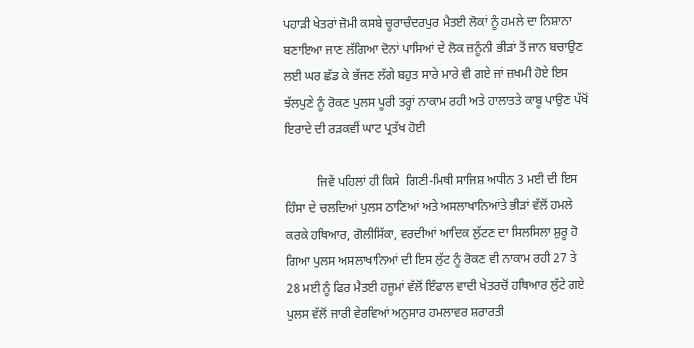ਪਹਾੜੀ ਖੇਤਰਾਂ ਜ਼ੋਮੀ ਕਸਬੇ ਚੂਰਾਚੰਦਰਪੁਰ ਮੈਤਈ ਲੋਕਾਂ ਨੂੰ ਹਮਲੇ ਦਾ ਨਿਸ਼ਾਨਾ ਬਣਾਇਆ ਜਾਣ ਲੱਗਿਆ ਦੋਨਾਂ ਪਾਸਿਆਂ ਦੇ ਲੋਕ ਜ਼ਨੂੰਨੀ ਭੀੜਾਂ ਤੋਂ ਜਾਨ ਬਚਾਉਣ ਲਈ ਘਰ ਛੱਡ ਕੇ ਭੱਜਣ ਲੱਗੇ ਬਹੁਤ ਸਾਰੇ ਮਾਰੇ ਵੀ ਗਏ ਜਾਂ ਜ਼ਖਮੀ ਹੋਏ ਇਸ ਝੱਲਪੁਣੇ ਨੂੰ ਰੋਕਣ ਪੁਲਸ ਪੂਰੀ ਤਰ੍ਹਾਂ ਨਾਕਾਮ ਰਹੀ ਅਤੇ ਹਾਲਾਤਤੇ ਕਾਬੂ ਪਾਉਣ ਪੱਖੋਂ ਇਰਾਦੇ ਦੀ ਰੜਕਵੀਂ ਘਾਟ ਪ੍ਰਤੱਖ ਹੋਈ

          ਜਿਵੇਂ ਪਹਿਲਾਂ ਹੀ ਕਿਸੇ  ਗਿਣੀ-ਮਿਥੀ ਸਾਜਿਸ਼ ਅਧੀਨ 3 ਮਈ ਦੀ ਇਸ ਹਿੰਸਾ ਦੇ ਚਲਦਿਆਂ ਪੁਲਸ ਠਾਣਿਆਂ ਅਤੇ ਅਸਲਾਖਾਨਿਆਂਤੇ ਭੀੜਾਂ ਵੱਲੋਂ ਹਮਲੇ ਕਰਕੇ ਹਥਿਆਰ, ਗੋਲੀਸਿੱਕਾ, ਵਰਦੀਆਂ ਆਦਿਕ ਲੁੱਟਣ ਦਾ ਸਿਲਸਿਲਾ ਸ਼ੁਰੂ ਹੋ ਗਿਆ ਪੁਲਸ ਅਸਲਾਖਾਨਿਆਂ ਦੀ ਇਸ ਲੁੱਟ ਨੂੰ ਰੋਕਣ ਵੀ ਨਾਕਾਮ ਰਹੀ 27 ਤੇ 28 ਮਈ ਨੂੰ ਫਿਰ ਮੈਤਈ ਹਜੂਮਾਂ ਵੱਲੋਂ ਇੰਫਾਲ ਵਾਦੀ ਖੇਤਰਚੋਂ ਹਥਿਆਰ ਲੁੱਟੇ ਗਏ ਪੁਲਸ ਵੱਲੋਂ ਜਾਰੀ ਵੇਰਵਿਆਂ ਅਨੁਸਾਰ ਹਮਲਾਵਰ ਸ਼ਰਾਰਤੀ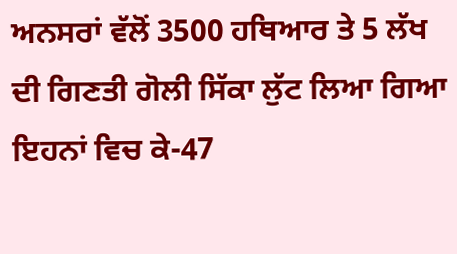ਅਨਸਰਾਂ ਵੱਲੋਂ 3500 ਹਥਿਆਰ ਤੇ 5 ਲੱਖ ਦੀ ਗਿਣਤੀ ਗੋਲੀ ਸਿੱਕਾ ਲੁੱਟ ਲਿਆ ਗਿਆ ਇਹਨਾਂ ਵਿਚ ਕੇ-47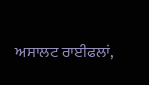ਅਸਾਲਟ ਰਾਈਫਲਾਂ,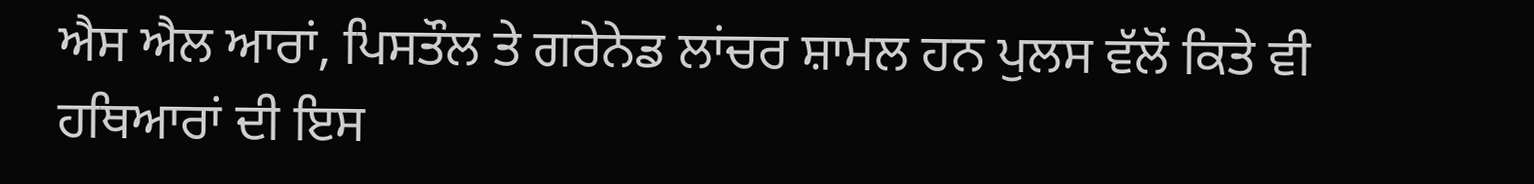ਐਸ ਐਲ ਆਰਾਂ, ਪਿਸਤੌਲ ਤੇ ਗਰੇਨੇਡ ਲਾਂਚਰ ਸ਼ਾਮਲ ਹਨ ਪੁਲਸ ਵੱਲੋਂ ਕਿਤੇ ਵੀ ਹਥਿਆਰਾਂ ਦੀ ਇਸ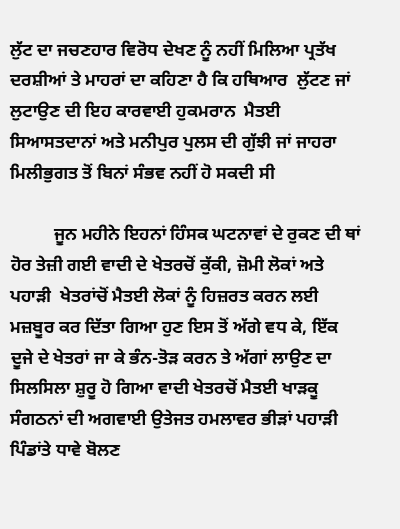ਲੁੱਟ ਦਾ ਜਚਣਹਾਰ ਵਿਰੋਧ ਦੇਖਣ ਨੂੰ ਨਹੀਂ ਮਿਲਿਆ ਪ੍ਰਤੱਖ ਦਰਸ਼ੀਆਂ ਤੇ ਮਾਹਰਾਂ ਦਾ ਕਹਿਣਾ ਹੈ ਕਿ ਹਥਿਆਰ  ਲੁੱਟਣ ਜਾਂ ਲੁਟਾਉਣ ਦੀ ਇਹ ਕਾਰਵਾਈ ਹੁਕਮਰਾਨ  ਮੈਤਈ ਸਿਆਸਤਦਾਨਾਂ ਅਤੇ ਮਨੀਪੁਰ ਪੁਲਸ ਦੀ ਗੁੱਝੀ ਜਾਂ ਜਾਹਰਾ ਮਿਲੀਭੁਗਤ ਤੋਂ ਬਿਨਾਂ ਸੰਭਵ ਨਹੀਂ ਹੋ ਸਕਦੀ ਸੀ

          ਜੂਨ ਮਹੀਨੇ ਇਹਨਾਂ ਹਿੰਸਕ ਘਟਨਾਵਾਂ ਦੇ ਰੁਕਣ ਦੀ ਥਾਂ ਹੋਰ ਤੇਜ਼ੀ ਗਈ ਵਾਦੀ ਦੇ ਖੇਤਰਚੋਂ ਕੁੱਕੀ, ਜ਼ੋਮੀ ਲੋਕਾਂ ਅਤੇ ਪਹਾੜੀ  ਖੇਤਰਾਂਚੋਂ ਮੈਤਈ ਲੋਕਾਂ ਨੂੰ ਹਿਜ਼ਰਤ ਕਰਨ ਲਈ ਮਜ਼ਬੂਰ ਕਰ ਦਿੱਤਾ ਗਿਆ ਹੁਣ ਇਸ ਤੋਂ ਅੱਗੇ ਵਧ ਕੇ, ਇੱਕ ਦੂਜੇ ਦੇ ਖੇਤਰਾਂ ਜਾ ਕੇ ਭੰਨ-ਤੋੜ ਕਰਨ ਤੇ ਅੱਗਾਂ ਲਾਉਣ ਦਾ ਸਿਲਸਿਲਾ ਸ਼ੁਰੂ ਹੋ ਗਿਆ ਵਾਦੀ ਖੇਤਰਚੋਂ ਮੈਤਈ ਖਾੜਕੂ ਸੰਗਠਨਾਂ ਦੀ ਅਗਵਾਈ ਉਤੇਜਤ ਹਮਲਾਵਰ ਭੀੜਾਂ ਪਹਾੜੀ ਪਿੰਡਾਂਤੇ ਧਾਵੇ ਬੋਲਣ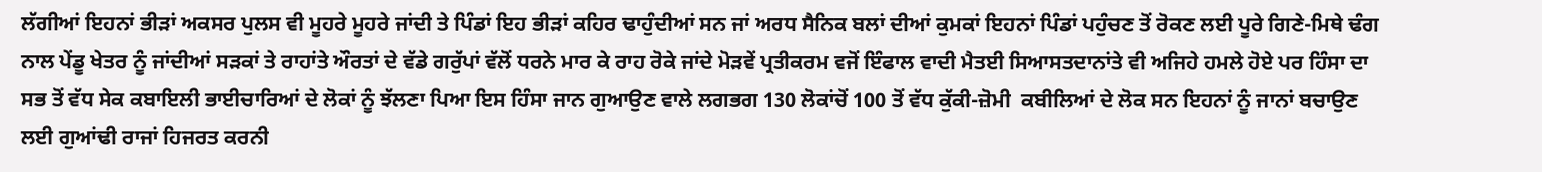ਲੱਗੀਆਂ ਇਹਨਾਂ ਭੀੜਾਂ ਅਕਸਰ ਪੁਲਸ ਵੀ ਮੂਹਰੇ ਮੂਹਰੇ ਜਾਂਦੀ ਤੇ ਪਿੰਡਾਂ ਇਹ ਭੀੜਾਂ ਕਹਿਰ ਢਾਹੁੰਦੀਆਂ ਸਨ ਜਾਂ ਅਰਧ ਸੈਨਿਕ ਬਲਾਂ ਦੀਆਂ ਕੁਮਕਾਂ ਇਹਨਾਂ ਪਿੰਡਾਂ ਪਹੁੰਚਣ ਤੋਂ ਰੋਕਣ ਲਈ ਪੂਰੇ ਗਿਣੇ-ਮਿਥੇ ਢੰਗ ਨਾਲ ਪੇਂਡੂ ਖੇਤਰ ਨੂੰ ਜਾਂਦੀਆਂ ਸੜਕਾਂ ਤੇ ਰਾਹਾਂਤੇ ਔਰਤਾਂ ਦੇ ਵੱਡੇ ਗਰੁੱਪਾਂ ਵੱਲੋਂ ਧਰਨੇ ਮਾਰ ਕੇ ਰਾਹ ਰੋਕੇ ਜਾਂਦੇ ਮੋੜਵੇਂ ਪ੍ਰਤੀਕਰਮ ਵਜੋਂ ਇੰਫਾਲ ਵਾਦੀ ਮੈਤਈ ਸਿਆਸਤਦਾਨਾਂਤੇ ਵੀ ਅਜਿਹੇ ਹਮਲੇ ਹੋਏ ਪਰ ਹਿੰਸਾ ਦਾ ਸਭ ਤੋਂ ਵੱਧ ਸੇਕ ਕਬਾਇਲੀ ਭਾਈਚਾਰਿਆਂ ਦੇ ਲੋਕਾਂ ਨੂੰ ਝੱਲਣਾ ਪਿਆ ਇਸ ਹਿੰਸਾ ਜਾਨ ਗੁਆਉਣ ਵਾਲੇ ਲਗਭਗ 130 ਲੋਕਾਂਚੋਂ 100 ਤੋਂ ਵੱਧ ਕੁੱਕੀ-ਜ਼ੋਮੀ  ਕਬੀਲਿਆਂ ਦੇ ਲੋਕ ਸਨ ਇਹਨਾਂ ਨੂੰ ਜਾਨਾਂ ਬਚਾਉਣ ਲਈ ਗੁਆਂਢੀ ਰਾਜਾਂ ਹਿਜਰਤ ਕਰਨੀ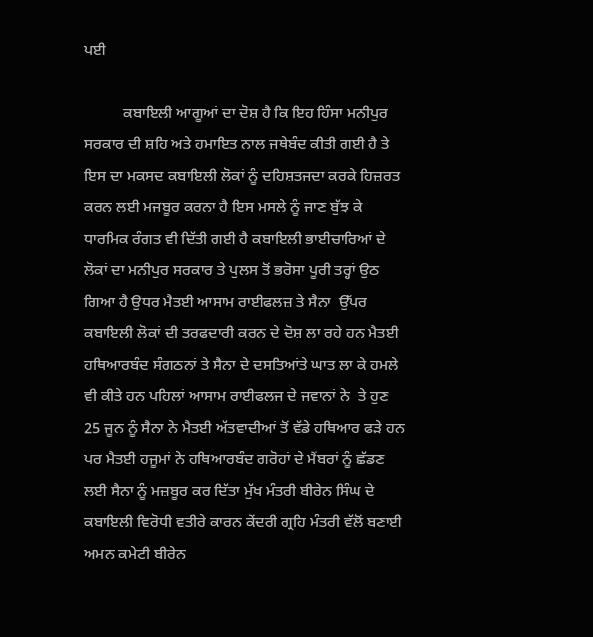ਪਈ

          ਕਬਾਇਲੀ ਆਗੂਆਂ ਦਾ ਦੋਸ਼ ਹੈ ਕਿ ਇਹ ਹਿੰਸਾ ਮਨੀਪੁਰ ਸਰਕਾਰ ਦੀ ਸ਼ਹਿ ਅਤੇ ਹਮਾਇਤ ਨਾਲ ਜਥੇਬੰਦ ਕੀਤੀ ਗਈ ਹੈ ਤੇ ਇਸ ਦਾ ਮਕਸਦ ਕਬਾਇਲੀ ਲੋਕਾਂ ਨੂੰ ਦਹਿਸ਼ਤਜਦਾ ਕਰਕੇ ਹਿਜ਼ਰਤ ਕਰਨ ਲਈ ਮਜਬੂਰ ਕਰਨਾ ਹੈ ਇਸ ਮਸਲੇ ਨੂੰ ਜਾਣ ਬੁੱਝ ਕੇ ਧਾਰਮਿਕ ਰੰਗਤ ਵੀ ਦਿੱਤੀ ਗਈ ਹੈ ਕਬਾਇਲੀ ਭਾਈਚਾਰਿਆਂ ਦੇ ਲੋਕਾਂ ਦਾ ਮਨੀਪੁਰ ਸਰਕਾਰ ਤੇ ਪੁਲਸ ਤੋਂ ਭਰੋਸਾ ਪੂਰੀ ਤਰ੍ਹਾਂ ਉਠ ਗਿਆ ਹੈ ਉਧਰ ਮੈਤਈ ਆਸਾਮ ਰਾਈਫਲਜ਼ ਤੇ ਸੈਨਾ  ਉੱਪਰ ਕਬਾਇਲੀ ਲੋਕਾਂ ਦੀ ਤਰਫਦਾਰੀ ਕਰਨ ਦੇ ਦੋਸ਼ ਲਾ ਰਹੇ ਹਨ ਮੈਤਈ ਹਥਿਆਰਬੰਦ ਸੰਗਠਨਾਂ ਤੇ ਸੈਨਾ ਦੇ ਦਸਤਿਆਂਤੇ ਘਾਤ ਲਾ ਕੇ ਹਮਲੇ ਵੀ ਕੀਤੇ ਹਨ ਪਹਿਲਾਂ ਆਸਾਮ ਰਾਈਫਲਜ ਦੇ ਜਵਾਨਾਂ ਨੇ  ਤੇ ਹੁਣ 25 ਜੂਨ ਨੂੰ ਸੈਨਾ ਨੇ ਮੈਤਈ ਅੱਤਵਾਦੀਆਂ ਤੋਂ ਵੱਡੇ ਹਥਿਆਰ ਫੜੇ ਹਨ ਪਰ ਮੈਤਈ ਹਜੂਮਾਂ ਨੇ ਹਥਿਆਰਬੰਦ ਗਰੋਹਾਂ ਦੇ ਮੈਂਬਰਾਂ ਨੂੰ ਛੱਡਣ ਲਈ ਸੈਨਾ ਨੂੰ ਮਜ਼ਬੂਰ ਕਰ ਦਿੱਤਾ ਮੁੱਖ ਮੰਤਰੀ ਬੀਰੇਨ ਸਿੰਘ ਦੇ ਕਬਾਇਲੀ ਵਿਰੋਧੀ ਵਤੀਰੇ ਕਾਰਨ ਕੇਂਦਰੀ ਗ੍ਰਹਿ ਮੰਤਰੀ ਵੱਲੋਂ ਬਣਾਈ ਅਮਨ ਕਮੇਟੀ ਬੀਰੇਨ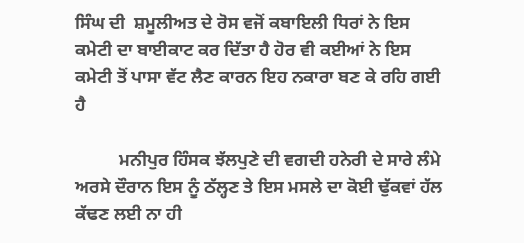ਸਿੰਘ ਦੀ  ਸ਼ਮੂਲੀਅਤ ਦੇ ਰੋਸ ਵਜੋਂ ਕਬਾਇਲੀ ਧਿਰਾਂ ਨੇ ਇਸ ਕਮੇਟੀ ਦਾ ਬਾਈਕਾਟ ਕਰ ਦਿੱਤਾ ਹੈ ਹੋਰ ਵੀ ਕਈਆਂ ਨੇ ਇਸ ਕਮੇਟੀ ਤੋਂ ਪਾਸਾ ਵੱਟ ਲੈਣ ਕਾਰਨ ਇਹ ਨਕਾਰਾ ਬਣ ਕੇ ਰਹਿ ਗਈ ਹੈ

          ਮਨੀਪੁਰ ਹਿੰਸਕ ਝੱਲਪੁਣੇ ਦੀ ਵਗਦੀ ਹਨੇਰੀ ਦੇ ਸਾਰੇ ਲੰਮੇ ਅਰਸੇ ਦੌਰਾਨ ਇਸ ਨੂੰ ਠੱਲ੍ਹਣ ਤੇ ਇਸ ਮਸਲੇ ਦਾ ਕੋਈ ਢੁੱਕਵਾਂ ਹੱਲ ਕੱਢਣ ਲਈ ਨਾ ਹੀ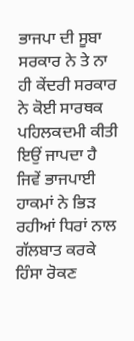ਭਾਜਪਾ ਦੀ ਸੂਬਾ ਸਰਕਾਰ ਨੇ ਤੇ ਨਾ ਹੀ ਕੇਂਦਰੀ ਸਰਕਾਰ ਨੇ ਕੋਈ ਸਾਰਥਕ ਪਹਿਲਕਦਮੀ ਕੀਤੀ ਇਉਂ ਜਾਪਦਾ ਹੈ ਜਿਵੇਂ ਭਾਜਪਾਈ ਹਾਕਮਾਂ ਨੇ ਭਿੜ ਰਹੀਆਂ ਧਿਰਾਂ ਨਾਲ ਗੱਲਬਾਤ ਕਰਕੇ ਹਿੰਸਾ ਰੋਕਣ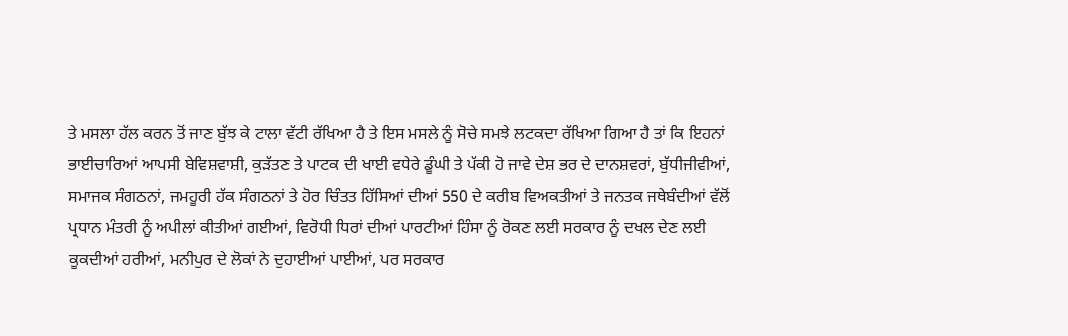ਤੇ ਮਸਲਾ ਹੱਲ ਕਰਨ ਤੋਂ ਜਾਣ ਬੁੱਝ ਕੇ ਟਾਲਾ ਵੱਟੀ ਰੱਖਿਆ ਹੈ ਤੇ ਇਸ ਮਸਲੇ ਨੂੰ ਸੋਚੇ ਸਮਝੇ ਲਟਕਦਾ ਰੱਖਿਆ ਗਿਆ ਹੈ ਤਾਂ ਕਿ ਇਹਨਾਂ ਭਾਈਚਾਰਿਆਂ ਆਪਸੀ ਬੇਵਿਸ਼ਵਾਸ਼ੀ, ਕੁੜੱਤਣ ਤੇ ਪਾਟਕ ਦੀ ਖਾਈ ਵਧੇਰੇ ਡੂੰਘੀ ਤੇ ਪੱਕੀ ਹੋ ਜਾਵੇ ਦੇਸ਼ ਭਰ ਦੇ ਦਾਨਸ਼ਵਰਾਂ, ਬੁੱਧੀਜੀਵੀਆਂ, ਸਮਾਜਕ ਸੰਗਠਨਾਂ, ਜਮਹੂਰੀ ਹੱਕ ਸੰਗਠਨਾਂ ਤੇ ਹੋਰ ਚਿੰਤਤ ਹਿੱਸਿਆਂ ਦੀਆਂ 550 ਦੇ ਕਰੀਬ ਵਿਅਕਤੀਆਂ ਤੇ ਜਨਤਕ ਜਥੇਬੰਦੀਆਂ ਵੱਲੋਂ ਪ੍ਰਧਾਨ ਮੰਤਰੀ ਨੂੰ ਅਪੀਲਾਂ ਕੀਤੀਆਂ ਗਈਆਂ, ਵਿਰੋਧੀ ਧਿਰਾਂ ਦੀਆਂ ਪਾਰਟੀਆਂ ਹਿੰਸਾ ਨੂੰ ਰੋਕਣ ਲਈ ਸਰਕਾਰ ਨੂੰ ਦਖਲ ਦੇਣ ਲਈ ਕੂਕਦੀਆਂ ਹਰੀਆਂ, ਮਨੀਪੁਰ ਦੇ ਲੋਕਾਂ ਨੇ ਦੁਹਾਈਆਂ ਪਾਈਆਂ, ਪਰ ਸਰਕਾਰ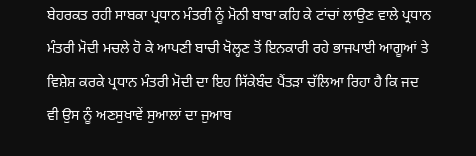ਬੇਹਰਕਤ ਰਹੀ ਸਾਬਕਾ ਪ੍ਰਧਾਨ ਮੰਤਰੀ ਨੂੰ ਮੋਨੀ ਬਾਬਾ ਕਹਿ ਕੇ ਟਾਂਚਾਂ ਲਾਉਣ ਵਾਲੇ ਪ੍ਰਧਾਨ ਮੰਤਰੀ ਮੋਦੀ ਮਚਲੇ ਹੋ ਕੇ ਆਪਣੀ ਬਾਚੀ ਖੋਲ੍ਹਣ ਤੋਂ ਇਨਕਾਰੀ ਰਹੇ ਭਾਜਪਾਈ ਆਗੂਆਂ ਤੇ ਵਿਸ਼ੇਸ਼ ਕਰਕੇ ਪ੍ਰਧਾਨ ਮੰਤਰੀ ਮੋਦੀ ਦਾ ਇਹ ਸਿੱਕੇਬੰਦ ਪੈਂਤੜਾ ਚੱਲਿਆ ਰਿਹਾ ਹੈ ਕਿ ਜਦ ਵੀ ਉਸ ਨੂੰ ਅਣਸੁਖਾਵੇਂ ਸੁਆਲਾਂ ਦਾ ਜੁਆਬ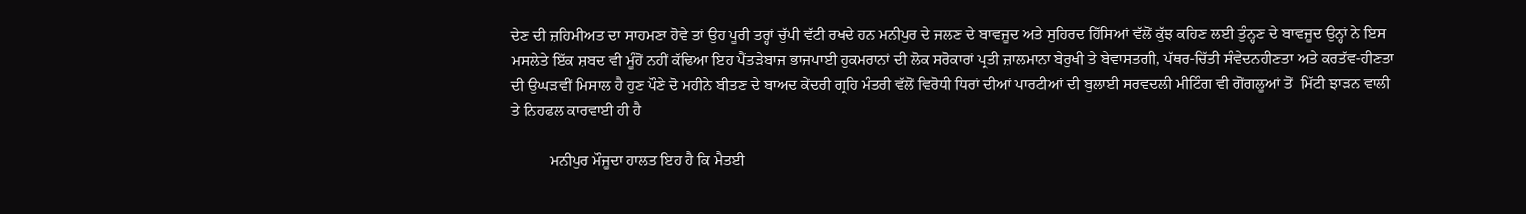ਦੇਣ ਦੀ ਜ਼ਹਿਮੀਅਤ ਦਾ ਸਾਹਮਣਾ ਹੋਵੇ ਤਾਂ ਉਹ ਪੂਰੀ ਤਰ੍ਹਾਂ ਚੁੱਪੀ ਵੱਟੀ ਰਖਦੇ ਹਨ ਮਨੀਪੁਰ ਦੇ ਜਲਣ ਦੇ ਬਾਵਜੂਦ ਅਤੇ ਸੁਹਿਰਦ ਹਿੱਸਿਆਂ ਵੱਲੋਂ ਕੁੱਝ ਕਹਿਣ ਲਈ ਤੁੰਨ੍ਹਣ ਦੇ ਬਾਵਜੂਦ ਉਨ੍ਹਾਂ ਨੇ ਇਸ ਮਸਲੇਤੇ ਇੱਕ ਸ਼ਬਦ ਵੀ ਮੂੰਹੋਂ ਨਹੀਂ ਕੱਢਿਆ ਇਹ ਪੈਂਤੜੇਬਾਜ ਭਾਜਪਾਈ ਹੁਕਮਰਾਨਾਂ ਦੀ ਲੋਕ ਸਰੋਕਾਰਾਂ ਪ੍ਰਤੀ ਜ਼ਾਲਮਾਨਾ ਬੇਰੁਖੀ ਤੇ ਬੇਵਾਸਤਗੀ, ਪੱਥਰ-ਚਿੱਤੀ ਸੰਵੇਦਨਹੀਣਤਾ ਅਤੇ ਕਰਤੱਵ-ਹੀਣਤਾ ਦੀ ਉਘੜਵੀਂ ਮਿਸਾਲ ਹੈ ਹੁਣ ਪੌਣੇ ਦੋ ਮਹੀਨੇ ਬੀਤਣ ਦੇ ਬਾਅਦ ਕੇਂਦਰੀ ਗ੍ਰਹਿ ਮੰਤਰੀ ਵੱਲੋਂ ਵਿਰੋਧੀ ਧਿਰਾਂ ਦੀਆਂ ਪਾਰਟੀਆਂ ਦੀ ਬੁਲਾਈ ਸਰਵਦਲੀ ਮੀਟਿੰਗ ਵੀ ਗੋਂਗਲੂਆਂ ਤੋਂ  ਮਿੱਟੀ ਝਾੜਨ ਵਾਲੀ ਤੇ ਨਿਹਫਲ ਕਾਰਵਾਈ ਹੀ ਹੈ

          ਮਨੀਪੁਰ ਮੌਜੂਦਾ ਹਾਲਤ ਇਹ ਹੈ ਕਿ ਮੈਤਈ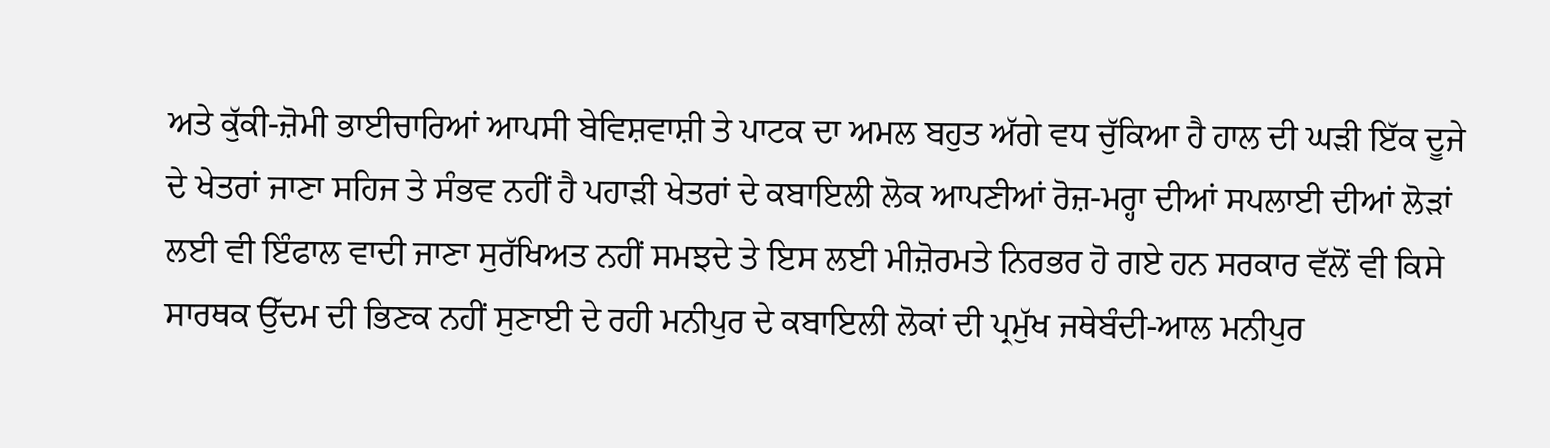ਅਤੇ ਕੁੱਕੀ-ਜ਼ੋਮੀ ਭਾਈਚਾਰਿਆਂ ਆਪਸੀ ਬੇਵਿਸ਼ਵਾਸ਼ੀ ਤੇ ਪਾਟਕ ਦਾ ਅਮਲ ਬਹੁਤ ਅੱਗੇ ਵਧ ਚੁੱਕਿਆ ਹੈ ਹਾਲ ਦੀ ਘੜੀ ਇੱਕ ਦੂਜੇ ਦੇ ਖੇਤਰਾਂ ਜਾਣਾ ਸਹਿਜ ਤੇ ਸੰਭਵ ਨਹੀਂ ਹੈ ਪਹਾੜੀ ਖੇਤਰਾਂ ਦੇ ਕਬਾਇਲੀ ਲੋਕ ਆਪਣੀਆਂ ਰੋਜ਼-ਮਰ੍ਹਾ ਦੀਆਂ ਸਪਲਾਈ ਦੀਆਂ ਲੋੜਾਂ ਲਈ ਵੀ ਇੰਫਾਲ ਵਾਦੀ ਜਾਣਾ ਸੁਰੱਖਿਅਤ ਨਹੀਂ ਸਮਝਦੇ ਤੇ ਇਸ ਲਈ ਮੀਜ਼ੋਰਮਤੇ ਨਿਰਭਰ ਹੋ ਗਏ ਹਨ ਸਰਕਾਰ ਵੱਲੋਂ ਵੀ ਕਿਸੇ ਸਾਰਥਕ ਉੱਦਮ ਦੀ ਭਿਣਕ ਨਹੀਂ ਸੁਣਾਈ ਦੇ ਰਹੀ ਮਨੀਪੁਰ ਦੇ ਕਬਾਇਲੀ ਲੋਕਾਂ ਦੀ ਪ੍ਰਮੁੱਖ ਜਥੇਬੰਦੀ-ਆਲ ਮਨੀਪੁਰ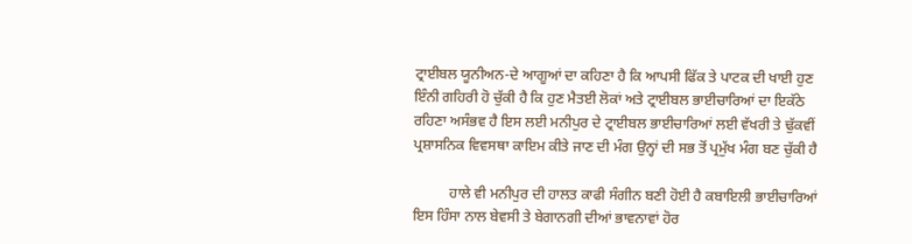ਟ੍ਰਾਈਬਲ ਯੂਨੀਅਨ-ਦੇ ਆਗੂਆਂ ਦਾ ਕਹਿਣਾ ਹੈ ਕਿ ਆਪਸੀ ਫਿੱਕ ਤੇ ਪਾਟਕ ਦੀ ਖਾਈ ਹੁਣ ਇੰਨੀ ਗਹਿਰੀ ਹੋ ਚੁੱਕੀ ਹੈ ਕਿ ਹੁਣ ਮੈਤਈ ਲੋਕਾਂ ਅਤੇ ਟ੍ਰਾਈਬਲ ਭਾਈਚਾਰਿਆਂ ਦਾ ਇਕੱਠੇ ਰਹਿਣਾ ਅਸੰਭਵ ਹੈ ਇਸ ਲਈ ਮਨੀਪੁਰ ਦੇ ਟ੍ਰਾਈਬਲ ਭਾਈਚਾਰਿਆਂ ਲਈ ਵੱਖਰੀ ਤੇ ਢੁੱਕਵੀਂ ਪ੍ਰਸ਼ਾਸਨਿਕ ਵਿਵਸਥਾ ਕਾਇਮ ਕੀਤੇ ਜਾਣ ਦੀ ਮੰਗ ਉਨ੍ਹਾਂ ਦੀ ਸਭ ਤੋਂ ਪ੍ਰਮੁੱਖ ਮੰਗ ਬਣ ਚੁੱਕੀ ਹੈ

          ਹਾਲੇ ਵੀ ਮਨੀਪੁਰ ਦੀ ਹਾਲਤ ਕਾਫੀ ਸੰਗੀਨ ਬਣੀ ਹੋਈ ਹੈ ਕਬਾਇਲੀ ਭਾਈਚਾਰਿਆਂ ਇਸ ਹਿੰਸਾ ਨਾਲ ਬੇਵਸੀ ਤੇ ਬੇਗਾਨਗੀ ਦੀਆਂ ਭਾਵਨਾਵਾਂ ਹੋਰ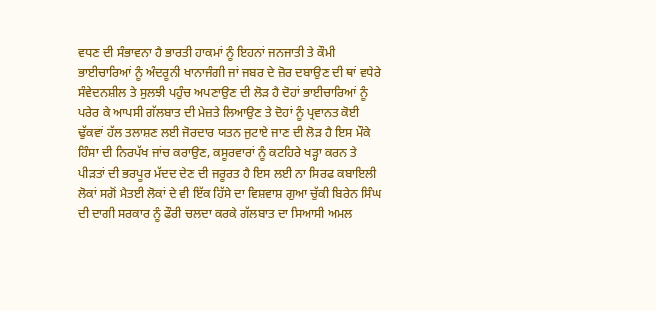ਵਧਣ ਦੀ ਸੰਭਾਵਨਾ ਹੈ ਭਾਰਤੀ ਹਾਕਮਾਂ ਨੂੰ ਇਹਨਾਂ ਜਨਜਾਤੀ ਤੇ ਕੌਮੀ ਭਾਈਚਾਰਿਆਂ ਨੂੰ ਅੰਦਰੂਨੀ ਖਾਨਾਜੰਗੀ ਜਾਂ ਜਬਰ ਦੇ ਜ਼ੋਰ ਦਬਾਉਣ ਦੀ ਥਾਂ ਵਧੇਰੇ ਸੰਵੇਦਨਸ਼ੀਲ ਤੇ ਸੁਲਝੀ ਪਹੁੰਚ ਅਪਣਾਉਣ ਦੀ ਲੋੜ ਹੈ ਦੋਹਾਂ ਭਾਈਚਾਰਿਆਂ ਨੂੰ ਪਰੇਰ ਕੇ ਆਪਸੀ ਗੱਲਬਾਤ ਦੀ ਮੇਜ਼ਤੇ ਲਿਆਉਣ ਤੇ ਦੋਹਾਂ ਨੂੰ ਪ੍ਰਵਾਨਤ ਕੋਈ ਢੁੱਕਵਾਂ ਹੱਲ ਤਲਾਸ਼ਣ ਲਈ ਜੋਰਦਾਰ ਯਤਨ ਜੁਟਾਏ ਜਾਣ ਦੀ ਲੋੜ ਹੈ ਇਸ ਮੌਕੇ ਹਿੰਸਾ ਦੀ ਨਿਰਪੱਖ ਜਾਂਚ ਕਰਾਉਣ, ਕਸੂਰਵਾਰਾਂ ਨੂੰ ਕਟਹਿਰੇ ਖੜ੍ਹਾ ਕਰਨ ਤੇ ਪੀੜਤਾਂ ਦੀ ਭਰਪੂਰ ਮੱਦਦ ਦੇਣ ਦੀ ਜਰੂਰਤ ਹੈ ਇਸ ਲਈ ਨਾ ਸਿਰਫ ਕਬਾਇਲੀ ਲੋਕਾਂ ਸਗੋਂ ਮੈਤਈ ਲੋਕਾਂ ਦੇ ਵੀ ਇੱਕ ਹਿੱਸੇ ਦਾ ਵਿਸ਼ਵਾਸ਼ ਗੁਆ ਚੁੱਕੀ ਬਿਰੇਨ ਸਿੰਘ ਦੀ ਦਾਗੀ ਸਰਕਾਰ ਨੂੰ ਫੌਰੀ ਚਲਦਾ ਕਰਕੇ ਗੱਲਬਾਤ ਦਾ ਸਿਆਸੀ ਅਮਲ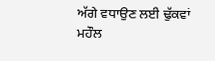ਅੱਗੇ ਵਧਾਉਣ ਲਈ ਢੁੱਕਵਾਂ ਮਹੌਲ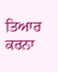ਤਿਆਰ ਕਰਨਾ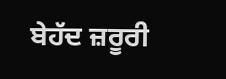ਬੇਹੱਦ ਜ਼ਰੂਰੀ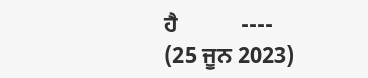ਹੈ           ----    (25 ਜੂਨ 2023)